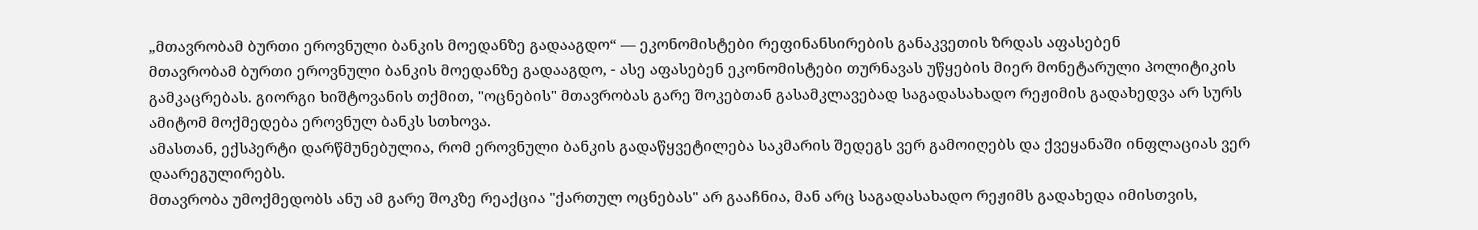„მთავრობამ ბურთი ეროვნული ბანკის მოედანზე გადააგდო“ — ეკონომისტები რეფინანსირების განაკვეთის ზრდას აფასებენ
მთავრობამ ბურთი ეროვნული ბანკის მოედანზე გადააგდო, - ასე აფასებენ ეკონომისტები თურნავას უწყების მიერ მონეტარული პოლიტიკის გამკაცრებას. გიორგი ხიშტოვანის თქმით, "ოცნების" მთავრობას გარე შოკებთან გასამკლავებად საგადასახადო რეჟიმის გადახედვა არ სურს ამიტომ მოქმედება ეროვნულ ბანკს სთხოვა.
ამასთან, ექსპერტი დარწმუნებულია, რომ ეროვნული ბანკის გადაწყვეტილება საკმარის შედეგს ვერ გამოიღებს და ქვეყანაში ინფლაციას ვერ დაარეგულირებს.
მთავრობა უმოქმედობს ანუ ამ გარე შოკზე რეაქცია "ქართულ ოცნებას" არ გააჩნია, მან არც საგადასახადო რეჟიმს გადახედა იმისთვის,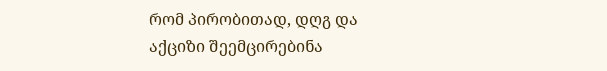რომ პირობითად, დღგ და აქციზი შეემცირებინა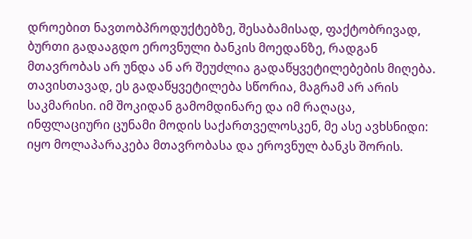დროებით ნავთობპროდუქტებზე, შესაბამისად, ფაქტობრივად, ბურთი გადააგდო ეროვნული ბანკის მოედანზე, რადგან მთავრობას არ უნდა ან არ შეუძლია გადაწყვეტილებების მიღება. თავისთავად, ეს გადაწყვეტილება სწორია, მაგრამ არ არის საკმარისი. იმ შოკიდან გამომდინარე და იმ რაღაცა, ინფლაციური ცუნამი მოდის საქართველოსკენ, მე ასე ავხსნიდი: იყო მოლაპარაკება მთავრობასა და ეროვნულ ბანკს შორის.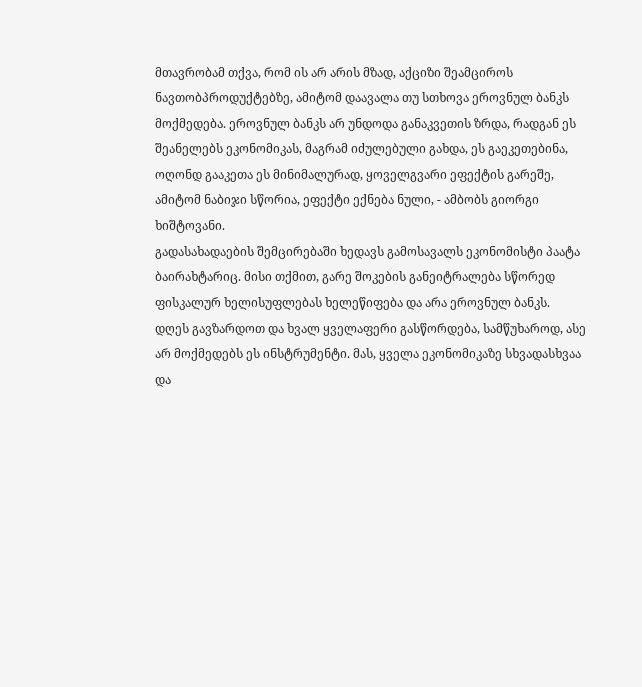მთავრობამ თქვა, რომ ის არ არის მზად, აქციზი შეამციროს ნავთობპროდუქტებზე, ამიტომ დაავალა თუ სთხოვა ეროვნულ ბანკს მოქმედება. ეროვნულ ბანკს არ უნდოდა განაკვეთის ზრდა, რადგან ეს შეანელებს ეკონომიკას, მაგრამ იძულებული გახდა, ეს გაეკეთებინა, ოღონდ გააკეთა ეს მინიმალურად, ყოველგვარი ეფექტის გარეშე, ამიტომ ნაბიჯი სწორია, ეფექტი ექნება ნული, - ამბობს გიორგი ხიშტოვანი.
გადასახადაების შემცირებაში ხედავს გამოსავალს ეკონომისტი პაატა ბაირახტარიც. მისი თქმით, გარე შოკების განეიტრალება სწორედ ფისკალურ ხელისუფლებას ხელეწიფება და არა ეროვნულ ბანკს.
დღეს გავზარდოთ და ხვალ ყველაფერი გასწორდება, სამწუხაროდ, ასე არ მოქმედებს ეს ინსტრუმენტი. მას, ყველა ეკონომიკაზე სხვადასხვაა და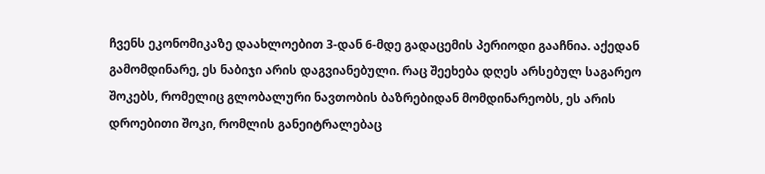ჩვენს ეკონომიკაზე დაახლოებით 3-დან 6-მდე გადაცემის პერიოდი გააჩნია. აქედან გამომდინარე, ეს ნაბიჯი არის დაგვიანებული. რაც შეეხება დღეს არსებულ საგარეო შოკებს, რომელიც გლობალური ნავთობის ბაზრებიდან მომდინარეობს, ეს არის დროებითი შოკი, რომლის განეიტრალებაც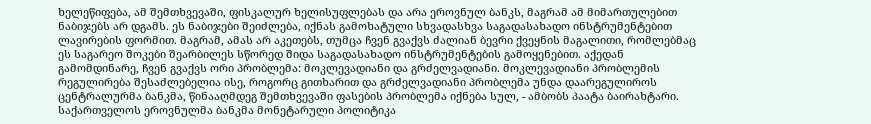ხელეწიფება, ამ შემთხვევაში, ფისკალურ ხელისუფლებას და არა ეროვნულ ბანკს, მაგრამ ამ მიმართულებით ნაბიჯებს არ დგამს. ეს ნაბიჯები შეიძლება, იქნას გამოხატული სხვადასხვა საგადასახადო ინსტრუმენტებით ლავირების ფორმით. მაგრამ, ამას არ აკეთებს, თუმცა ჩვენ გვაქვს ძალიან ბევრი ქვეყნის მაგალითი, რომლებმაც ეს საგარეო შოკები შეარბილეს სწორედ შიდა საგადასახადო ინსტრუმენტების გამოყენებით. აქედან გამომდინარე, ჩვენ გვაქვს ორი პრობლემა: მოკლევადიანი და გრძელვადიანი. მოკლევადიანი პრობლემის რეგულირება შესაძლებელია ისე, როგორც გითხარით და გრძელვადიანი პრობლემა უნდა დაარეგულიროს ცენტრალურმა ბანკმა, წინააღმდეგ შემთხვევაში ფასების პრობლემა იქნება სულ, - ამბობს პაატა ბაირახტარი.
საქართველოს ეროვნულმა ბანკმა მონეტარული პოლიტიკა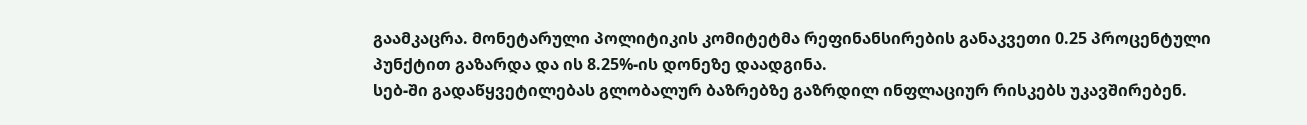გაამკაცრა. მონეტარული პოლიტიკის კომიტეტმა რეფინანსირების განაკვეთი 0.25 პროცენტული პუნქტით გაზარდა და ის 8.25%-ის დონეზე დაადგინა.
სებ-ში გადაწყვეტილებას გლობალურ ბაზრებზე გაზრდილ ინფლაციურ რისკებს უკავშირებენ.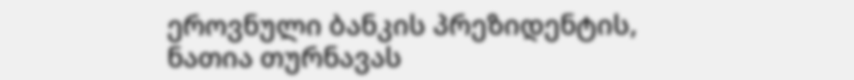ეროვნული ბანკის პრეზიდენტის, ნათია თურნავას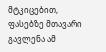მტკიცებით, ფასებზე მთავარი გავლენა ამ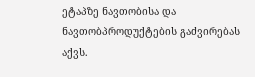ეტაპზე ნავთობისა და ნავთობპროდუქტების გაძვირებას აქვს.